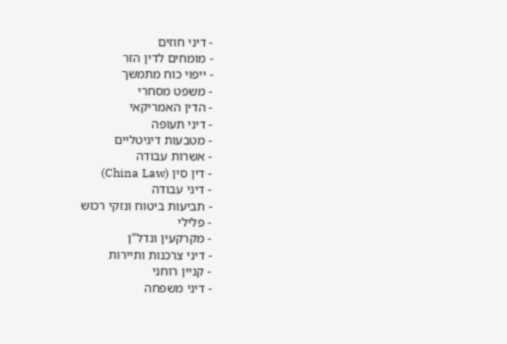- דיני חוזים
- מומחים לדין הזר
- ייפוי כוח מתמשך
- משפט מסחרי
- הדין האמריקאי
- דיני תעופה
- מטבעות דיגיטליים
- אשרות עבודה
- דין סין (China Law)
- דיני עבודה
- תביעות ביטוח ונזקי רכוש
- פלילי
- מקרקעין ונדל"ן
- דיני צרכנות ותיירות
- קניין רוחני
- דיני משפחה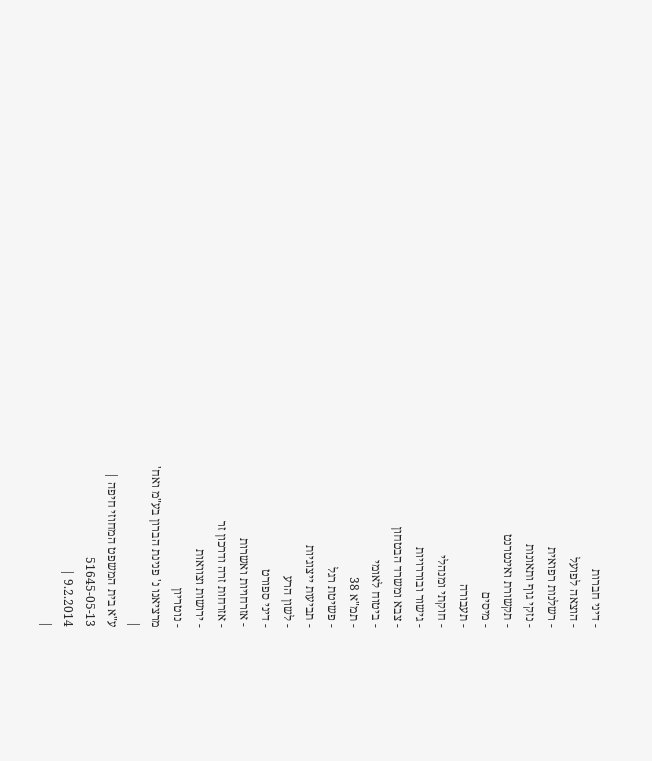- דיני חברות
- הוצאה לפועל
- רשלנות רפואית
- נזקי גוף ותאונות
- תקשורת ואינטרנט
- מיסים
- תעבורה
- חוקתי ומנהלי
- גישור ובוררויות
- צבא ומשרד הבטחון
- ביטוח לאומי
- תמ"א 38
- פשיטת רגל
- תביעות ייצוגיות
- לשון הרע
- דיני ספורט
- אזרחויות ואשרות
- אזרחות זרה ודרכון זר
- ירושות וצוואות
- נוטריון
מרציאנו נ' פנינת הברון בע"מ ואח'
|
ע"א בית המשפט המחוזי חיפה |
51645-05-13
9.2.2014 |
|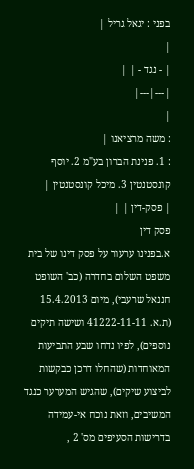בפני : יגאל גריל |
|
| - נגד - | |
|---|---|
|
: משה מרציאנו |
: 1. פנינת הברון בע"מ 2. יוסף קונסטנטין 3. מיכל קונסטנטין |
| פסק-דין | |
פסק דין
א.בפנינו ערעור על פסק דינו של בית משפט השלום בחדרה (כב' השופט חננאל שרעבי), מיום 15.4.2013 (ת.א. 41222-11-11 ושישה תיקים נוספים), לפיו נדחו שבע התביעות המאוחדות (שהחלו דרכן כבקשות לביצוע שיקים), שהגיש המערער כנגד המשיבים, וזאת נוכח אי-עמידה בדרישות הסעיפים מס' 2 ,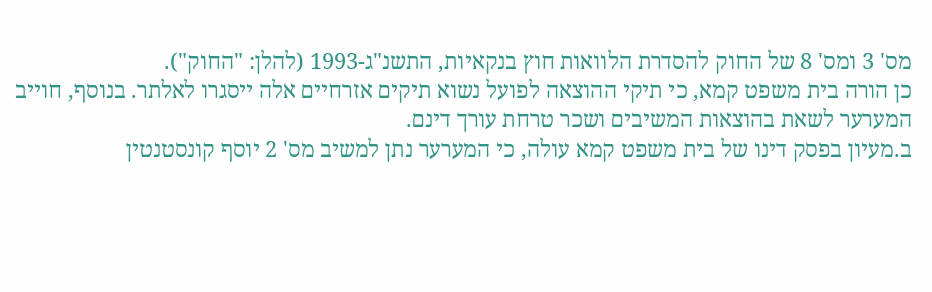מס' 3 ומס' 8 של החוק להסדרת הלוואות חוץ בנקאיות, התשנ"ג-1993 (להלן: "החוק").
כן הורה בית משפט קמא, כי תיקי ההוצאה לפועל נשוא תיקים אזרחיים אלה ייסגרו לאלתר. בנוסף, חוייב המערער לשאת בהוצאות המשיבים ושכר טרחת עורך דינם.
ב.מעיון בפסק דינו של בית משפט קמא עולה, כי המערער נתן למשיב מס' 2 יוסף קונסטנטין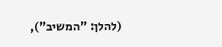(להלן: "המשיב"),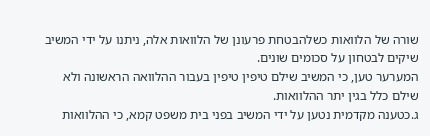שורה של הלוואות כשלהבטחת פרעונן של הלוואות אלה, ניתנו על ידי המשיב שיקים לבטחון על סכומים שונים.
המערער טען, כי המשיב שילם טיפין טיפין בעבור ההלוואה הראשונה ולא שילם כלל בגין יתר ההלוואות.
ג.כטענה מקדמית נטען על ידי המשיב בפני בית משפט קמא, כי ההלוואות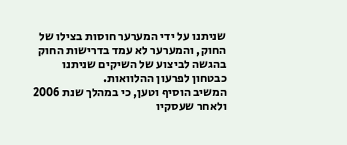שניתנו על ידי המערער חוסות בצילו של החוק, והמערער לא עמד בדרישות החוק בהגשה לביצוע של השיקים שניתנו כבטחון לפרעון ההלוואות.
המשיב הוסיף וטען, כי במהלך שנת 2006 ולאחר שעסקיו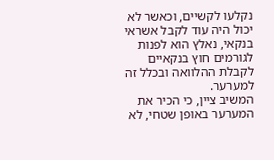נקלעו לקשיים, וכאשר לא יכול היה עוד לקבל אשראי בנקאי, נאלץ הוא לפנות לגורמים חוץ בנקאיים לקבלת ההלוואה ובכלל זה למערער.
המשיב ציין, כי הכיר את המערער באופן שטחי, לא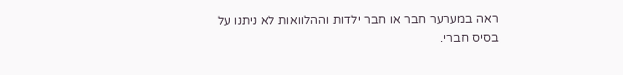ראה במערער חבר או חבר ילדות וההלוואות לא ניתנו על בסיס חברי.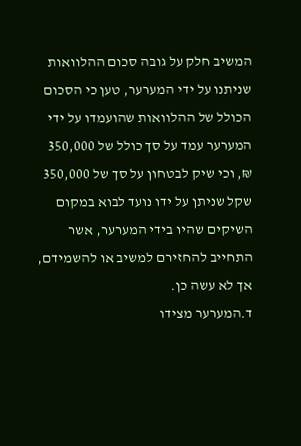המשיב חלק על גובה סכום ההלוואות שניתנו על ידי המערער, טען כי הסכום הכולל של ההלוואות שהועמדו על ידי המערער עמד על סך כולל של 350,000 ₪, וכי שיק לבטחון על סך של 350,000 שקל שניתן על ידו נועד לבוא במקום השיקים שהיו בידי המערער, אשר התחייב להחזירם למשיב או להשמידם, אך לא עשה כן.
ד.המערער מצידו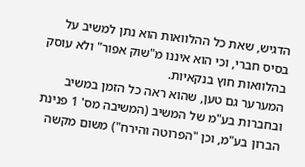הדגיש, שאת כל ההלוואות הוא נתן למשיב על בסיס חברי, וכי הוא איננו מ"שוק אפור" ולא עוסק בהלוואות חוץ בנקאיות.
המערער גם טען, שהוא ראה כל הזמן במשיב ובחברות בע"מ של המשיב (המשיבה מס' 1 פנינת הברון בע"מ, וכן "הפרוטה והירח") משום מקשה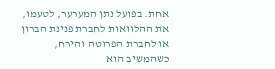אחת. בפועל נתן המערער, לטעמו, את ההלוואות לחברת פנינת הברון או לחברת הפרוטה והירח, כשהמשיב הוא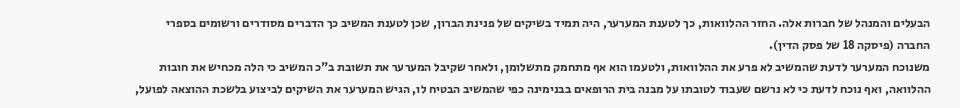הבעלים והמנהל של חברות אלה. החזר ההלוואות, כך לטענת המערער, היה תמיד בשיקים של פנינת הברון, שכן לטענת המשיב כך הדברים מסודרים ורשומים בספרי החברה (פיסקה 18 של פסק הדין).
משנוכח המערער לדעת שהמשיב לא פרע את ההלוואות, ולטעמו הוא אף מתחמק מתשלומן, ולאחר שקיבל המערער את תשובת ב"כ המשיב כי הלה מכחיש את חובות ההלוואה, ואף נוכח לדעת כי לא נרשם שעבוד לטובתו על מבנה בית הרופאים בבנימינה כפי שהמשיב הבטיח לו, הגיש המערער את השיקים לביצוע בלשכת ההוצאה לפועל,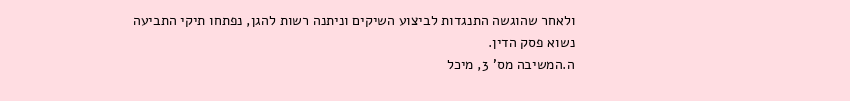ולאחר שהוגשה התנגדות לביצוע השיקים וניתנה רשות להגן, נפתחו תיקי התביעה נשוא פסק הדין.
ה.המשיבה מס' 3, מיכל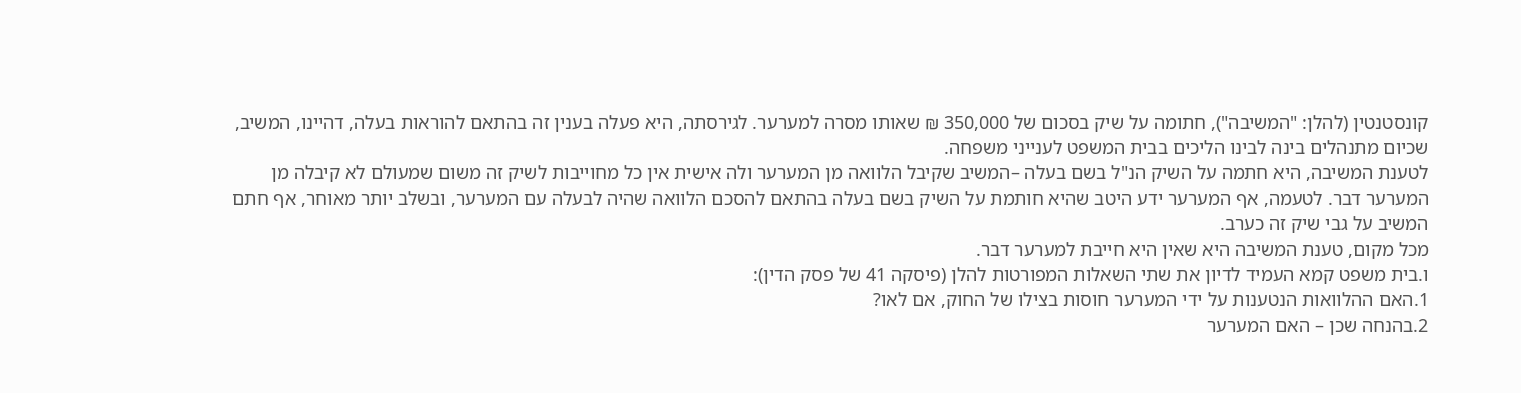קונסטנטין (להלן: "המשיבה"), חתומה על שיק בסכום של 350,000 ₪ שאותו מסרה למערער. לגירסתה, היא פעלה בענין זה בהתאם להוראות בעלה, דהיינו, המשיב, שכיום מתנהלים בינה לבינו הליכים בבית המשפט לענייני משפחה.
לטענת המשיבה, היא חתמה על השיק הנ"ל בשם בעלה –המשיב שקיבל הלוואה מן המערער ולה אישית אין כל מחוייבות לשיק זה משום שמעולם לא קיבלה מן המערער דבר. לטעמה, אף המערער ידע היטב שהיא חותמת על השיק בשם בעלה בהתאם להסכם הלוואה שהיה לבעלה עם המערער, ובשלב יותר מאוחר, אף חתם המשיב על גבי שיק זה כערב.
מכל מקום, טענת המשיבה היא שאין היא חייבת למערער דבר.
ו.בית משפט קמא העמיד לדיון את שתי השאלות המפורטות להלן (פיסקה 41 של פסק הדין):
1.האם ההלוואות הנטענות על ידי המערער חוסות בצילו של החוק, אם לאו?
2.בהנחה שכן – האם המערער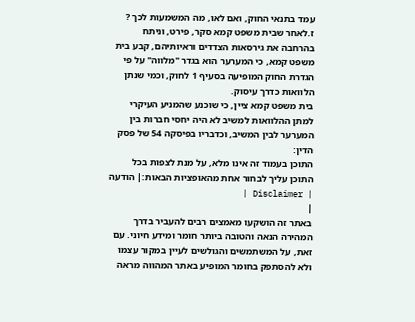עמד בתנאי החוק, ואם לאו, מה המשמעות לכך ?
ז.לאחר שבית משפט קמא סקר, פירט, וניתח בהרחבה את גירסאות הצדדים וראיותיהם, קבע בית משפט קמא, כי המערער הוא בגדר "מלווה" על פי הגדרת החוק המופיעה בסעיף 1 לחוק, וכמי שנתן הלוואות כדרך עיסוק.
בית משפט קמא ציין, כי שוכנע שהמניע העיקרי למתן ההלוואות למשיב לא היה יחסי חברות בין המערער לבין המשיב, וכדבריו בפיסקה 54 של פסק הדין:
התוכן בעמוד זה אינו מלא, על מנת לצפות בכל התוכן עליך לבחור אחת מהאופציות הבאות:| הודעה | Disclaimer |
|
באתר זה הושקעו מאמצים רבים להעביר בדרך המהירה הנאה והטובה ביותר חומר ומידע חיוני. עם זאת, על המשתמשים והגולשים לעיין במקור עצמו ולא להסתפק בחומר המופיע באתר המהווה מראה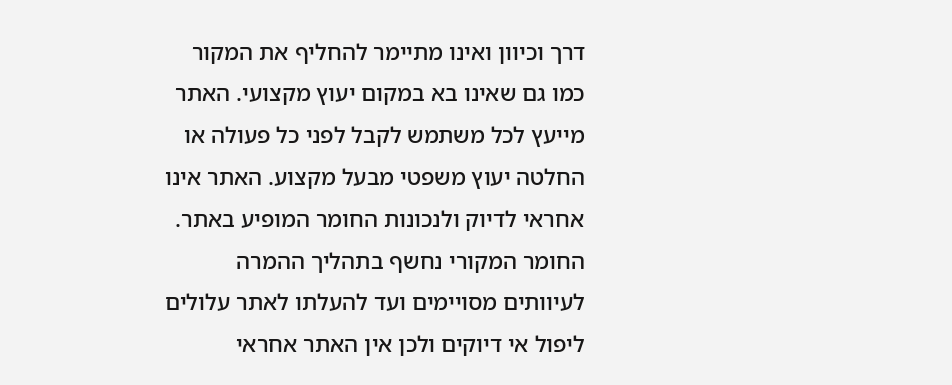דרך וכיוון ואינו מתיימר להחליף את המקור כמו גם שאינו בא במקום יעוץ מקצועי. האתר מייעץ לכל משתמש לקבל לפני כל פעולה או החלטה יעוץ משפטי מבעל מקצוע. האתר אינו אחראי לדיוק ולנכונות החומר המופיע באתר. החומר המקורי נחשף בתהליך ההמרה לעיוותים מסויימים ועד להעלתו לאתר עלולים ליפול אי דיוקים ולכן אין האתר אחראי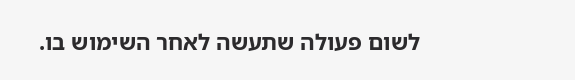לשום פעולה שתעשה לאחר השימוש בו.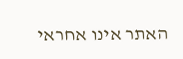האתר אינו אחראי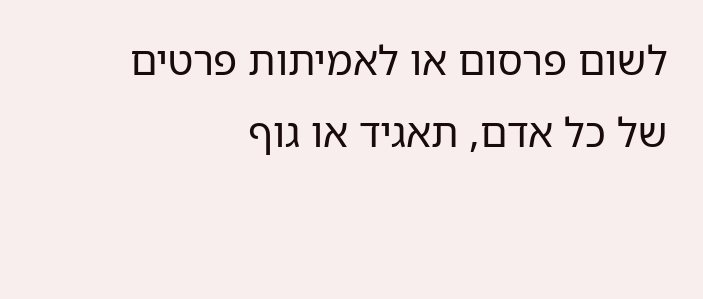לשום פרסום או לאמיתות פרטים של כל אדם, תאגיד או גוף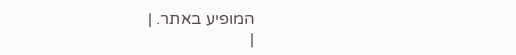המופיע באתר. |
|